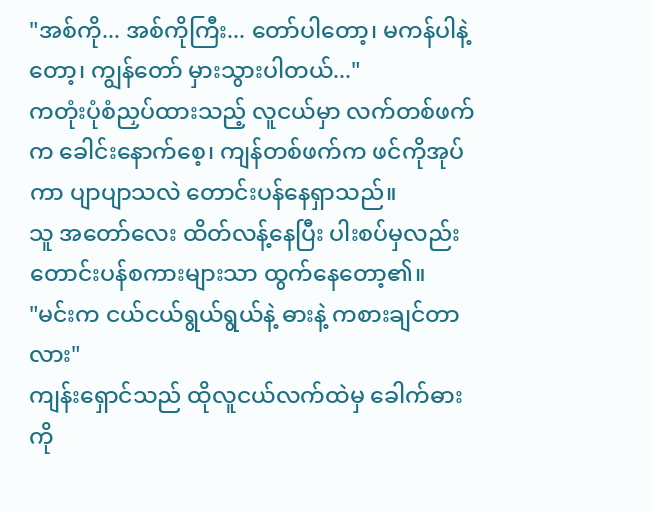"အစ်ကို... အစ်ကိုကြီး... တော်ပါတော့၊ မကန်ပါနဲ့တော့၊ ကျွန်တော် မှားသွားပါတယ်..."
ကတုံးပုံစံညှပ်ထားသည့် လူငယ်မှာ လက်တစ်ဖက်က ခေါင်းနောက်စေ့၊ ကျန်တစ်ဖက်က ဖင်ကိုအုပ်ကာ ပျာပျာသလဲ တောင်းပန်နေရှာသည်။
သူ အတော်လေး ထိတ်လန့်နေပြီး ပါးစပ်မှလည်း တောင်းပန်စကားများသာ ထွက်နေတော့၏။
"မင်းက ငယ်ငယ်ရွယ်ရွယ်နဲ့ ဓားနဲ့ ကစားချင်တာလား"
ကျန်းရှောင်သည် ထိုလူငယ်လက်ထဲမှ ခေါက်ဓားကို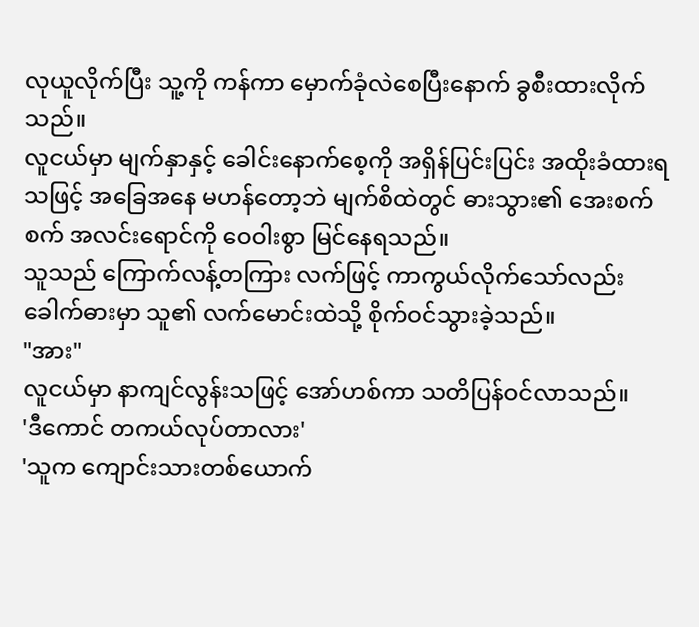လုယူလိုက်ပြီး သူ့ကို ကန်ကာ မှောက်ခုံလဲစေပြီးနောက် ခွစီးထားလိုက်သည်။
လူငယ်မှာ မျက်နှာနှင့် ခေါင်းနောက်စေ့ကို အရှိန်ပြင်းပြင်း အထိုးခံထားရသဖြင့် အခြေအနေ မဟန်တော့ဘဲ မျက်စိထဲတွင် ဓားသွား၏ အေးစက်စက် အလင်းရောင်ကို ဝေဝါးစွာ မြင်နေရသည်။
သူသည် ကြောက်လန့်တကြား လက်ဖြင့် ကာကွယ်လိုက်သော်လည်း ခေါက်ဓားမှာ သူ၏ လက်မောင်းထဲသို့ စိုက်ဝင်သွားခဲ့သည်။
"အား"
လူငယ်မှာ နာကျင်လွန်းသဖြင့် အော်ဟစ်ကာ သတိပြန်ဝင်လာသည်။
'ဒီကောင် တကယ်လုပ်တာလား'
'သူက ကျောင်းသားတစ်ယောက်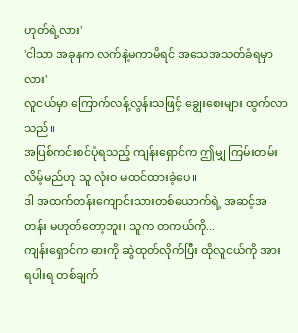ဟုတ်ရဲ့လား'
'ငါသာ အခုနက လက်နဲ့မကာမိရင် အသေအသတ်ခံရမှာလား'
လူငယ်မှာ ကြောက်လန့်လွန်းသဖြင့် ချွေးစေးများ ထွက်လာသည်။
အပြစ်ကင်းစင်ပုံရသည့် ကျန်းရှောင်က ဤမျှ ကြမ်းတမ်းလိမ့်မည်ဟု သူ လုံးဝ မထင်ထားခဲ့ပေ။
ဒါ အထက်တန်းကျောင်းသားတစ်ယောက်ရဲ့ အဆင့်အတန်း မဟုတ်တော့ဘူး၊ သူက တကယ်ကို...
ကျန်းရှောင်က ဓားကို ဆွဲထုတ်လိုက်ပြီး ထိုလူငယ်ကို အားရပါးရ တစ်ချက်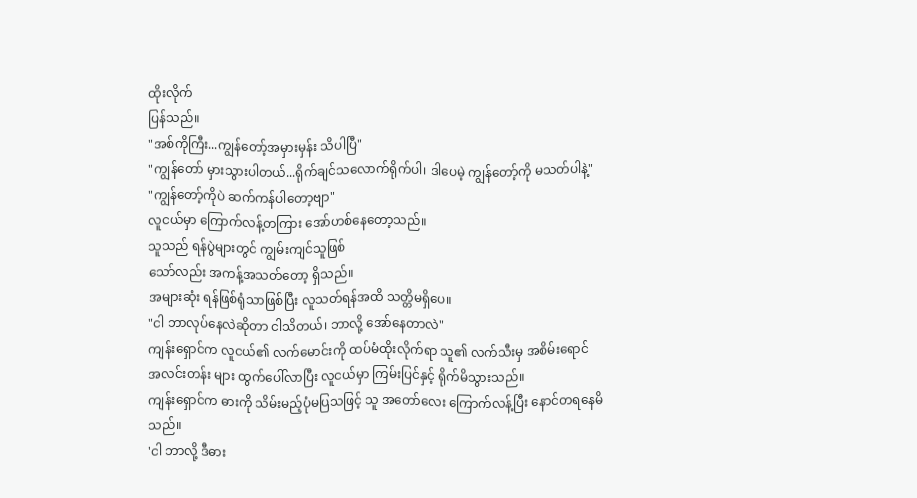ထိုးလိုက်
ပြန်သည်။
"အစ်ကိုကြီး...ကျွန်တော့်အမှားမှန်း သိပါပြီ"
"ကျွန်တော် မှားသွားပါတယ်...ရိုက်ချင်သလောက်ရိုက်ပါ၊ ဒါပေမဲ့ ကျွန်တော့်ကို မသတ်ပါနဲ့"
"ကျွန်တော့်ကိုပဲ ဆက်ကန်ပါတော့ဗျာ"
လူငယ်မှာ ကြောက်လန့်တကြား အော်ဟစ်နေတော့သည်။
သူသည် ရန်ပွဲများတွင် ကျွမ်းကျင်သူဖြစ်
သော်လည်း အကန့်အသတ်တော့ ရှိသည်။
အများဆုံး ရန်ဖြစ်ရုံသာဖြစ်ပြီး လူသတ်ရန်အထိ သတ္တိမရှိပေ။
"ငါ ဘာလုပ်နေလဲဆိုတာ ငါသိတယ်၊ ဘာလို့ အော်နေတာလဲ"
ကျန်းရှောင်က လူငယ်၏ လက်မောင်းကို ထပ်မံထိုးလိုက်ရာ သူ၏ လက်သီးမှ အစိမ်းရောင်
အလင်းတန်း များ ထွက်ပေါ်လာပြီး လူငယ်မှာ ကြမ်းပြင်နှင့် ရိုက်မိသွားသည်။
ကျန်းရှောင်က ဓားကို သိမ်းမည့်ပုံမပြသဖြင့် သူ အတော်လေး ကြောက်လန့်ပြီး နောင်တရနေမိသည်။
'ငါ ဘာလို့ ဒီဓား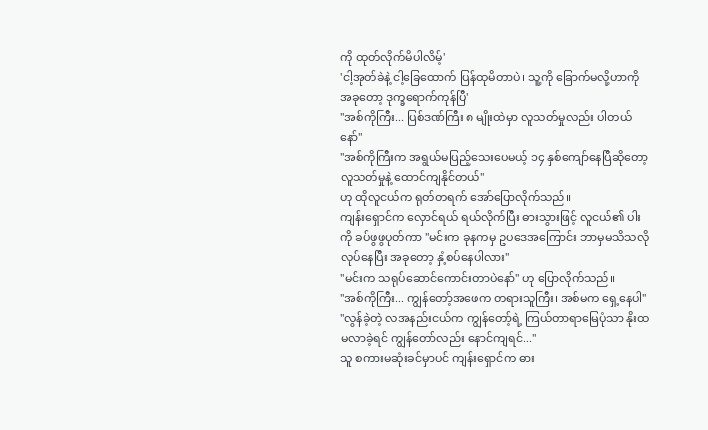ကို ထုတ်လိုက်မိပါလိမ့်'
'ငါ့အုတ်ခဲနဲ့ ငါ့ခြေထောက် ပြန်ထုမိတာပဲ၊ သူ့ကို ခြောက်မလို့ဟာကို အခုတော့ ဒုက္ခရောက်ကုန်ပြီ'
"အစ်ကိုကြီး... ပြစ်ဒဏ်ကြီး ၈ မျိုးထဲမှာ လူသတ်မှုလည်း ပါတယ်နော်"
"အစ်ကိုကြီးက အရွယ်မပြည့်သေးပေမယ့် ၁၄ နှစ်ကျော်နေပြီဆိုတော့ လူသတ်မှုနဲ့ ထောင်ကျနိုင်တယ်"
ဟု ထိုလူငယ်က ရုတ်တရက် အော်ပြောလိုက်သည်။
ကျန်းရှောင်က လှောင်ရယ် ရယ်လိုက်ပြီး ဓားသွားဖြင့် လူငယ်၏ ပါးကို ခပ်ဖွဖွပုတ်ကာ "မင်းက ခုနကမှ ဥပဒေအကြောင်း ဘာမှမသိသလိုလုပ်နေပြီး အခုတော့ နှံ့စပ်နေပါလား"
"မင်းက သရုပ်ဆောင်ကောင်းတာပဲနော်" ဟု ပြောလိုက်သည်။
"အစ်ကိုကြီး... ကျွန်တော့်အဖေက တရားသူကြီး၊ အစ်မက ရှေ့နေပါ"
"လွန်ခဲ့တဲ့ လအနည်းငယ်က ကျွန်တော့်ရဲ့ ကြယ်တာရာမြေပုံသာ နိုးထမလာခဲ့ရင် ကျွန်တော်လည်း နောင်ကျရင်..."
သူ စကားမဆုံးခင်မှာပင် ကျန်းရှောင်က ဓား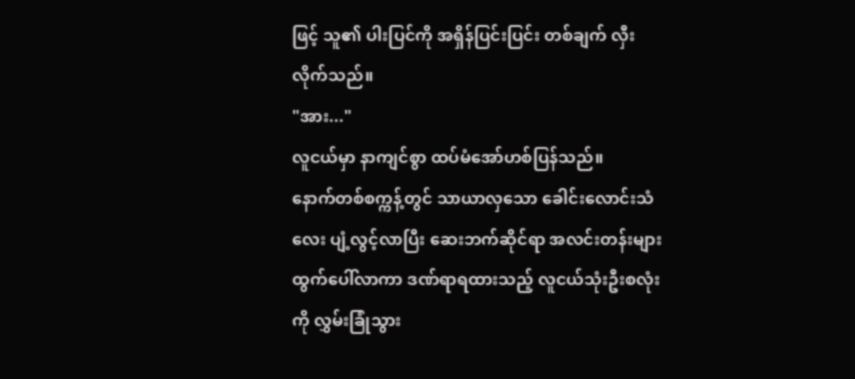ဖြင့် သူ၏ ပါးပြင်ကို အရှိန်ပြင်းပြင်း တစ်ချက် လှီးလိုက်သည်။
"အား..."
လူငယ်မှာ နာကျင်စွာ ထပ်မံအော်ဟစ်ပြန်သည်။
နောက်တစ်စက္ကန့်တွင် သာယာလှသော ခေါင်းလောင်းသံလေး ပျံ့လွင့်လာပြီး ဆေးဘက်ဆိုင်ရာ အလင်းတန်းများထွက်ပေါ်လာကာ ဒဏ်ရာရထားသည့် လူငယ်သုံးဦးစလုံးကို လွှမ်းခြုံသွား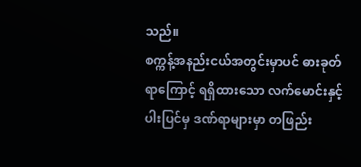သည်။
စက္ကန့်အနည်းငယ်အတွင်းမှာပင် ဓားခုတ်ရာကြောင့် ရရှိထားသော လက်မောင်းနှင့် ပါးပြင်မှ ဒဏ်ရာများမှာ တဖြည်း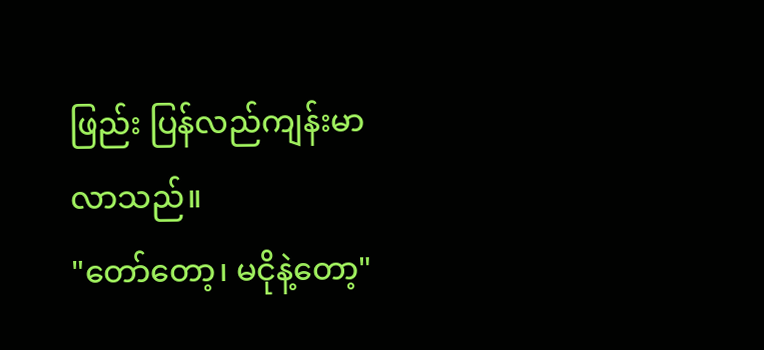ဖြည်း ပြန်လည်ကျန်းမာလာသည်။
"တော်တော့၊ မငိုနဲ့တော့"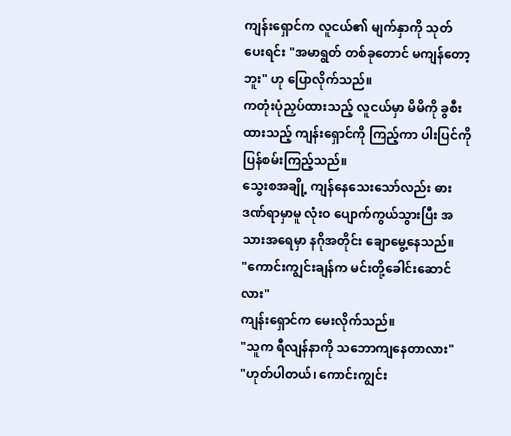ကျန်းရှောင်က လူငယ်၏ မျက်နှာကို သုတ်ပေးရင်း "အမာရွတ် တစ်ခုတောင် မကျန်တော့ဘူး" ဟု ပြောလိုက်သည်။
ကတုံးပုံညှပ်ထားသည့် လူငယ်မှာ မိမိကို ခွစီးထားသည့် ကျန်းရှောင်ကို ကြည့်ကာ ပါးပြင်ကို ပြန်စမ်းကြည့်သည်။
သွေးစအချို့ ကျန်နေသေးသော်လည်း ဓားဒဏ်ရာမှာမူ လုံးဝ ပျောက်ကွယ်သွားပြီး အသားအရေမှာ နဂိုအတိုင်း ချောမွေ့နေသည်။
"ကောင်းကျွင်းချန်က မင်းတို့ခေါင်းဆောင်လား"
ကျန်းရှောင်က မေးလိုက်သည်။
"သူက ရီလျန်နာကို သဘောကျနေတာလား"
"ဟုတ်ပါတယ်၊ ကောင်းကျွင်း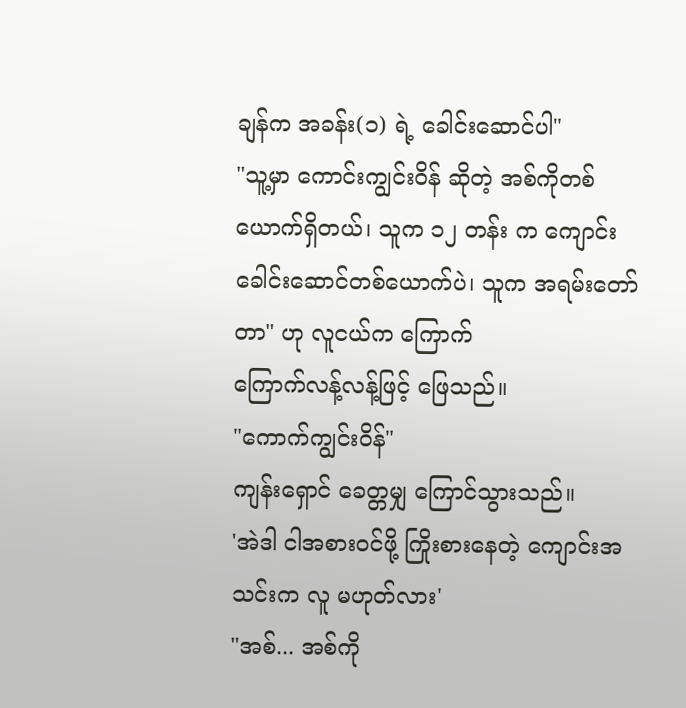ချန်က အခန်း(၁) ရဲ့ ခေါင်းဆောင်ပါ"
"သူ့မှာ ကောင်းကျွင်းဝိန် ဆိုတဲ့ အစ်ကိုတစ်
ယောက်ရှိတယ်၊ သူက ၁၂ တန်း က ကျောင်းခေါင်းဆောင်တစ်ယောက်ပဲ၊ သူက အရမ်းတော်တာ" ဟု လူငယ်က ကြောက်
ကြောက်လန့်လန့်ဖြင့် ဖြေသည်။
"ကောက်ကျွင်းဝိန်"
ကျန်းရှောင် ခေတ္တမျှ ကြောင်သွားသည်။
'အဲဒါ ငါအစားဝင်ဖို့ ကြိုးစားနေတဲ့ ကျောင်းအသင်းက လူ မဟုတ်လား'
"အစ်... အစ်ကို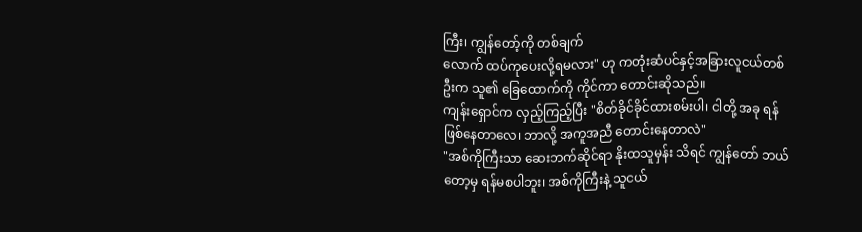ကြီး၊ ကျွန်တော့်ကို တစ်ချက်
လောက် ထပ်ကုပေးလို့ရမလား" ဟု ကတုံးဆံပင်နှင့်အခြားလူငယ်တစ်ဦးက သူ၏ ခြေထောက်ကို ကိုင်ကာ တောင်းဆိုသည်။
ကျန်းရှောင်က လှည့်ကြည့်ပြီး "စိတ်ခိုင်ခိုင်ထားစမ်းပါ၊ ငါတို့ အခု ရန်ဖြစ်နေတာလေ၊ ဘာလို့ အကူအညီ တောင်းနေတာလဲ"
"အစ်ကိုကြီးသာ ဆေးဘက်ဆိုင်ရာ နိုးထသူမှန်း သိရင် ကျွန်တော် ဘယ်တော့မှ ရန်မစပါဘူး၊ အစ်ကိုကြီးနဲ့ သူငယ်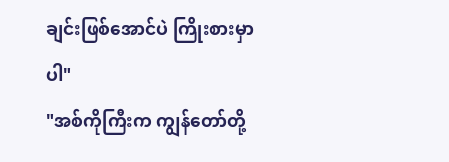ချင်းဖြစ်အောင်ပဲ ကြိုးစားမှာပါ"
"အစ်ကိုကြီးက ကျွန်တော်တို့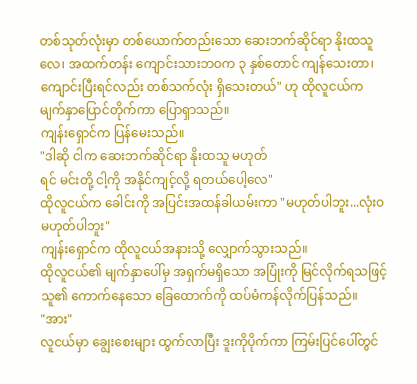တစ်သုတ်လုံးမှာ တစ်ယောက်တည်းသော ဆေးဘက်ဆိုင်ရာ နိုးထသူလေ၊ အထက်တန်း ကျောင်းသားဘဝက ၃ နှစ်တောင် ကျန်သေးတာ၊ ကျောင်းပြီးရင်လည်း တစ်သက်လုံး ရှိသေးတယ်" ဟု ထိုလူငယ်က မျက်နှာပြောင်တိုက်ကာ ပြောရှာသည်။
ကျန်းရှောင်က ပြန်မေးသည်။
"ဒါဆို ငါက ဆေးဘက်ဆိုင်ရာ နိုးထသူ မဟုတ်
ရင် မင်းတို့ ငါ့ကို အနိုင်ကျင့်လို့ ရတယ်ပေါ့လေ"
ထိုလူငယ်က ခေါင်းကို အပြင်းအထန်ခါယမ်းကာ "မဟုတ်ပါဘူး...လုံးဝ မဟုတ်ပါဘူး"
ကျန်းရှောင်က ထိုလူငယ်အနားသို့ လျှောက်သွားသည်။
ထိုလူငယ်၏ မျက်နှာပေါ်မှ အရှက်မရှိသော အပြုံးကို မြင်လိုက်ရသဖြင့် သူ၏ ကောက်နေသော ခြေထောက်ကို ထပ်မံကန်လိုက်ပြန်သည်။
"အား"
လူငယ်မှာ ချွေးစေးများ ထွက်လာပြီး ဒူးကိုပိုက်ကာ ကြမ်းပြင်ပေါ်တွင်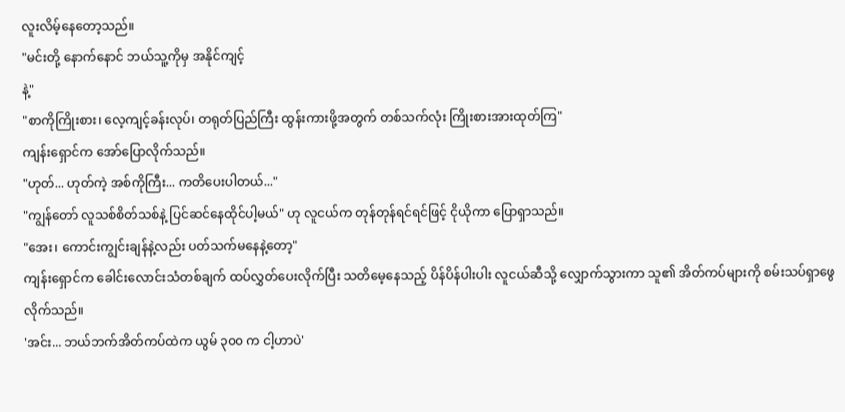လူးလိမ့်နေတော့သည်။
"မင်းတို့ နောက်နောင် ဘယ်သူ့ကိုမှ အနိုင်ကျင့်
နဲ့"
"စာကိုကြိုးစား၊ လေ့ကျင့်ခန်းလုပ်၊ တရုတ်ပြည်ကြီး ထွန်းကားဖို့အတွက် တစ်သက်လုံး ကြိုးစားအားထုတ်ကြ"
ကျန်းရှောင်က အော်ပြောလိုက်သည်။
"ဟုတ်... ဟုတ်ကဲ့ အစ်ကိုကြီး... ကတိပေးပါတယ်..."
"ကျွန်တော် လူသစ်စိတ်သစ်နဲ့ ပြင်ဆင်နေထိုင်ပါ့မယ်" ဟု လူငယ်က တုန်တုန်ရင်ရင်ဖြင့် ငိုယိုကာ ပြောရှာသည်။
"အေး၊ ကောင်းကျွင်းချန်နဲ့လည်း ပတ်သက်မနေနဲ့တော့"
ကျန်းရှောင်က ခေါင်းလောင်းသံတစ်ချက် ထပ်လွှတ်ပေးလိုက်ပြီး သတိမေ့နေသည့် ပိန်ပိန်ပါးပါး လူငယ်ဆီသို့ လျှောက်သွားကာ သူ၏ အိတ်ကပ်များကို စမ်းသပ်ရှာဖွေလိုက်သည်။
'အင်း... ဘယ်ဘက်အိတ်ကပ်ထဲက ယွမ် ၃၀၀ က ငါ့ဟာပဲ'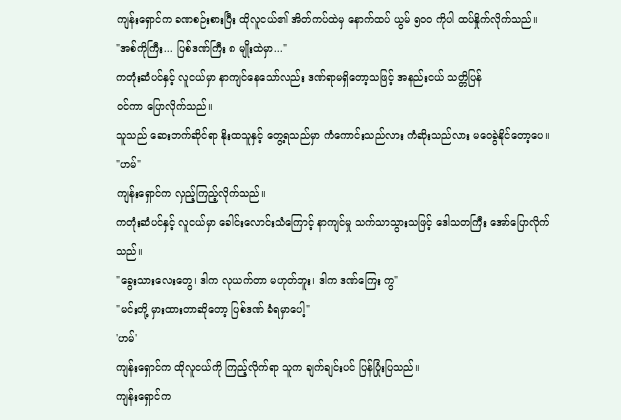ကျန်းရှောင်က ခဏစဉ်းစားပြီး ထိုလူငယ်၏ အိတ်ကပ်ထဲမှ နောက်ထပ် ယွမ် ၅၀၀ ကိုပါ ထပ်နှိုက်လိုက်သည်။
"အစ်ကိုကြီး... ပြစ်ဒဏ်ကြီး ၈ မျိုးထဲမှာ..."
ကတုံးဆံပင်နှင့် လူငယ်မှာ နာကျင်နေသော်လည်း ဒဏ်ရာမရှိတော့သဖြင့် အနည်းငယ် သတ္တိပြန်
ဝင်ကာ ပြောလိုက်သည်။
သူသည် ဆေးဘက်ဆိုင်ရာ နိုးထသူနှင့် တွေ့ရသည်မှာ ကံကောင်းသည်လား ကံဆိုးသည်လား မဝေခွဲနိုင်တော့ပေ။
"ဟမ်"
ကျန်းရှောင်က လှည့်ကြည့်လိုက်သည်။
ကတုံးဆံပင်နှင့် လူငယ်မှာ ခေါင်းလောင်းသံကြောင့် နာကျင်မှု သက်သာသွားသဖြင့် ဒေါသတကြီး အော်ပြောလိုက်သည်။
"ခွေးသားလေးတွေ၊ ဒါက လုယက်တာ မဟုတ်ဘူး၊ ဒါက ဒဏ်ကြေး ကွ"
"မင်းတို့ မှားထားတာဆိုတော့ ပြစ်ဒဏ် ခံရမှာပေါ့"
'ဟမ်'
ကျန်းရှောင်က ထိုလူငယ်ကို ကြည့်လိုက်ရာ သူက ချက်ချင်းပင် ပြန်ပြုံးပြသည်။
ကျန်းရှောင်က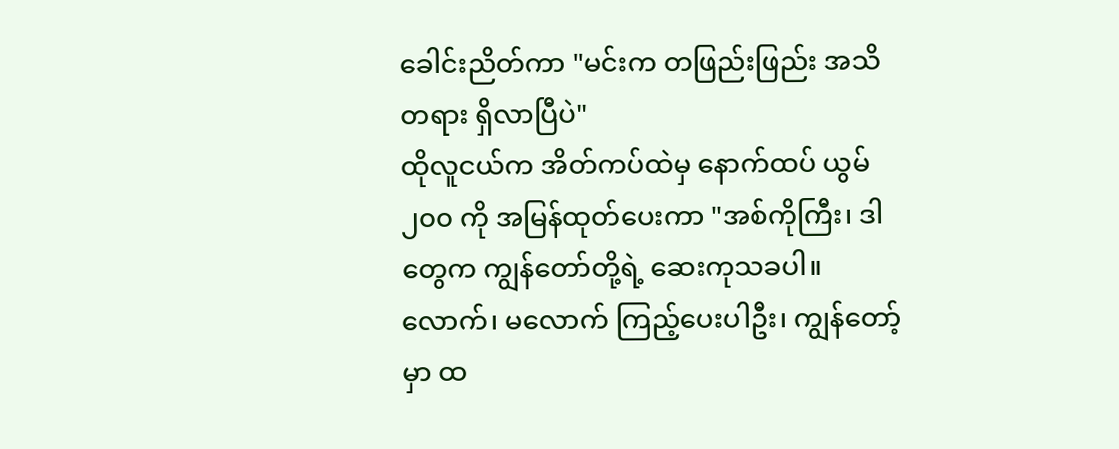ခေါင်းညိတ်ကာ "မင်းက တဖြည်းဖြည်း အသိတရား ရှိလာပြီပဲ"
ထိုလူငယ်က အိတ်ကပ်ထဲမှ နောက်ထပ် ယွမ် ၂၀၀ ကို အမြန်ထုတ်ပေးကာ "အစ်ကိုကြီး၊ ဒါတွေက ကျွန်တော်တို့ရဲ့ ဆေးကုသခပါ။ လောက်၊ မလောက် ကြည့်ပေးပါဦး၊ ကျွန်တော့်မှာ ထ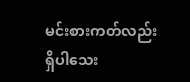မင်းစားကတ်လည်း ရှိပါသေး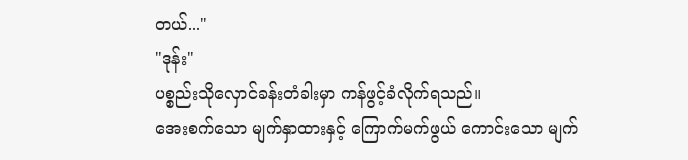တယ်..."
"ဒုန်း"
ပစ္စည်းသိုလှောင်ခန်းတံခါးမှာ ကန်ဖွင့်ခံလိုက်ရသည်။
အေးစက်သော မျက်နှာထားနှင့် ကြောက်မက်ဖွယ် ကောင်းသော မျက်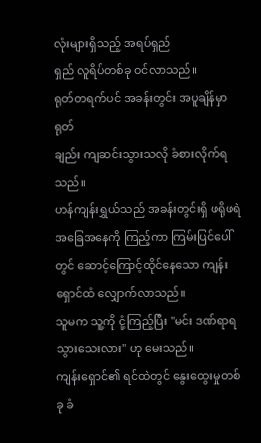လုံးများရှိသည့် အရပ်ရှည်
ရှည် လူရိပ်တစ်ခု ဝင်လာသည်။
ရုတ်တရက်ပင် အခန်းတွင်း အပူချိန်မှာ ရုတ်
ချည်း ကျဆင်းသွားသလို ခံစားလိုက်ရသည်။
ဟန်ကျန်းရွှယ်သည် အခန်းတွင်းရှိ ဖရိုဖရဲ အခြေအနေကို ကြည့်ကာ ကြမ်းပြင်ပေါ်တွင် ဆောင့်ကြောင့်ထိုင်နေသော ကျန်းရှောင်ထံ လျှောက်လာသည်။
သူမက သူ့ကို ငုံ့ကြည့်ပြီး "မင်း ဒဏ်ရာရသွားသေးလား" ဟု မေးသည်။
ကျန်းရှောင်၏ ရင်ထဲတွင် နွေးထွေးမှုတစ်ခု ခံ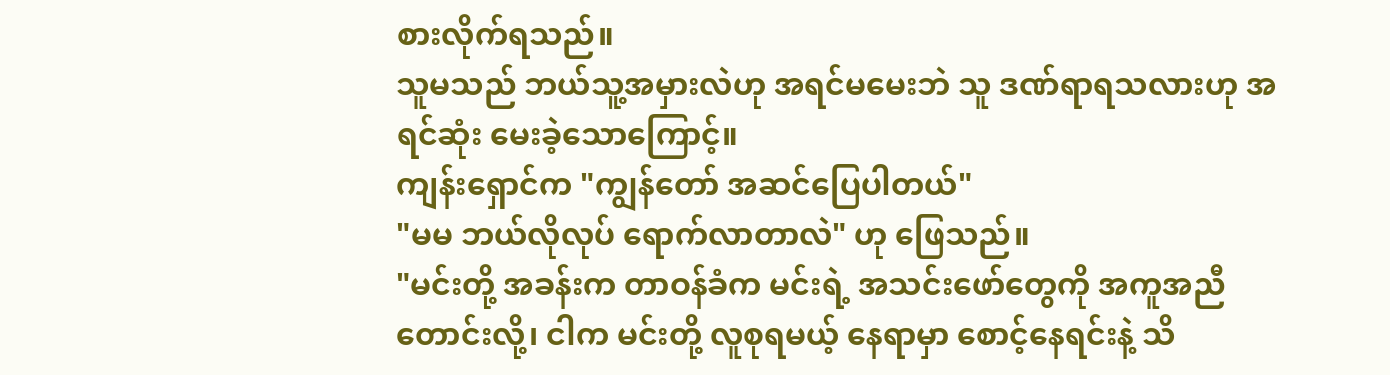စားလိုက်ရသည်။
သူမသည် ဘယ်သူ့အမှားလဲဟု အရင်မမေးဘဲ သူ ဒဏ်ရာရသလားဟု အရင်ဆုံး မေးခဲ့သောကြောင့်။
ကျန်းရှောင်က "ကျွန်တော် အဆင်ပြေပါတယ်"
"မမ ဘယ်လိုလုပ် ရောက်လာတာလဲ" ဟု ဖြေသည်။
"မင်းတို့ အခန်းက တာဝန်ခံက မင်းရဲ့ အသင်းဖော်တွေကို အကူအညီတောင်းလို့၊ ငါက မင်းတို့ လူစုရမယ့် နေရာမှာ စောင့်နေရင်းနဲ့ သိ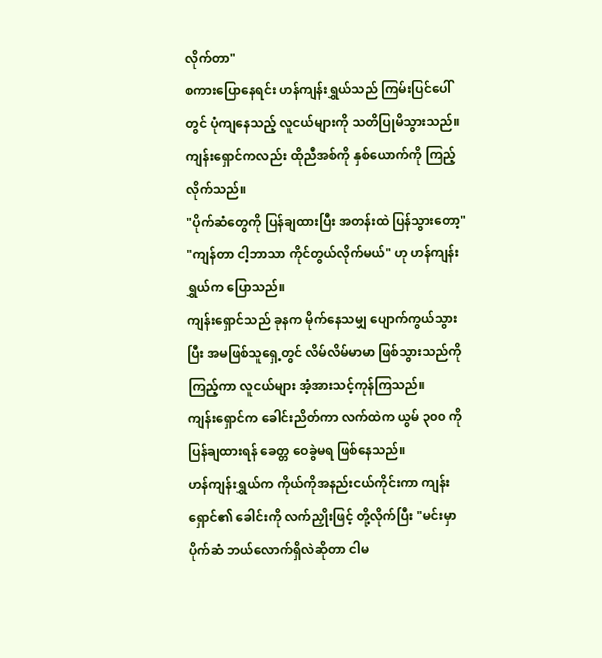လိုက်တာ"
စကားပြောနေရင်း ဟန်ကျန်းရွှယ်သည် ကြမ်းပြင်ပေါ်တွင် ပုံကျနေသည့် လူငယ်များကို သတိပြုမိသွားသည်။
ကျန်းရှောင်ကလည်း ထိုညီအစ်ကို နှစ်ယောက်ကို ကြည့်လိုက်သည်။
"ပိုက်ဆံတွေကို ပြန်ချထားပြီး အတန်းထဲ ပြန်သွားတော့"
"ကျန်တာ ငါ့ဘာသာ ကိုင်တွယ်လိုက်မယ်" ဟု ဟန်ကျန်းရွှယ်က ပြောသည်။
ကျန်းရှောင်သည် ခုနက မိုက်နေသမျှ ပျောက်ကွယ်သွားပြီး အမဖြစ်သူရှေ့တွင် လိမ်လိမ်မာမာ ဖြစ်သွားသည်ကို ကြည့်ကာ လူငယ်များ အံ့အားသင့်ကုန်ကြသည်။
ကျန်းရှောင်က ခေါင်းညိတ်ကာ လက်ထဲက ယွမ် ၃၀၀ ကို ပြန်ချထားရန် ခေတ္တ ဝေခွဲမရ ဖြစ်နေသည်။
ဟန်ကျန်းရွှယ်က ကိုယ်ကိုအနည်းငယ်ကိုင်းကာ ကျန်းရှောင်၏ ခေါင်းကို လက်ညှိုးဖြင့် တို့လိုက်ပြီး "မင်းမှာ ပိုက်ဆံ ဘယ်လောက်ရှိလဲဆိုတာ ငါမ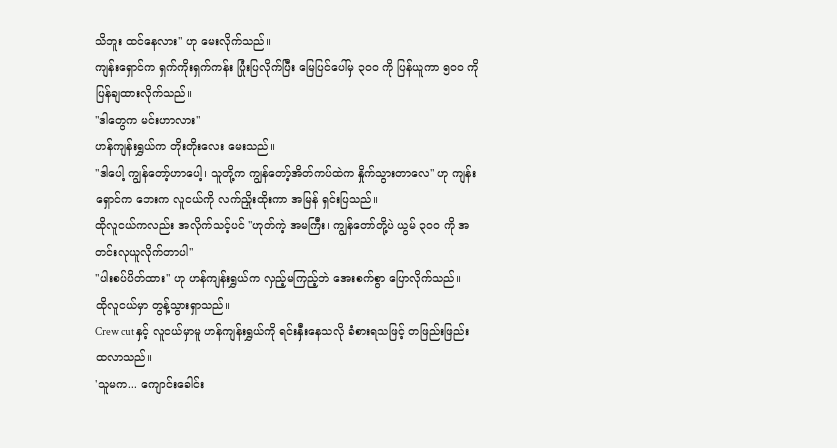သိဘူး ထင်နေလား" ဟု မေးလိုက်သည်။
ကျန်းရှောင်က ရှက်ကိုးရှက်ကန်း ပြုံးပြလိုက်ပြီး မြေပြင်ပေါ်မှ ၃၀၀ ကို ပြန်ယူကာ ၅၀၀ ကို ပြန်ချထားလိုက်သည်။
"ဒါတွေက မင်းဟာလား"
ဟန်ကျန်းရွှယ်က တိုးတိုးလေး မေးသည်။
"ဒါပေါ့ ကျွန်တော့်ဟာပေါ့၊ သူတို့က ကျွန်တော့်အိတ်ကပ်ထဲက နှိုက်သွားတာလေ" ဟု ကျန်းရှောင်က ဘေးက လူငယ်ကို လက်ညှိုးထိုးကာ အမြန် ရှင်းပြသည်။
ထိုလူငယ်ကလည်း အလိုက်သင့်ပင် "ဟုတ်ကဲ့ အမကြီး၊ ကျွန်တော်တို့ပဲ ယွမ် ၃၀၀ ကို အတင်းလုယူလိုက်တာပါ"
"ပါးစပ်ပိတ်ထား" ဟု ဟန်ကျန်းရွှယ်က လှည့်မကြည့်ဘဲ အေးစက်စွာ ပြောလိုက်သည်။
ထိုလူငယ်မှာ တွန့်သွားရှာသည်။
Crew cut နှင့် လူငယ်မှာမူ ဟန်ကျန်းရွှယ်ကို ရင်းနှီးနေသလို ခံစားရသဖြင့် တဖြည်းဖြည်း ထလာသည်။
'သူမက... ကျောင်းခေါင်း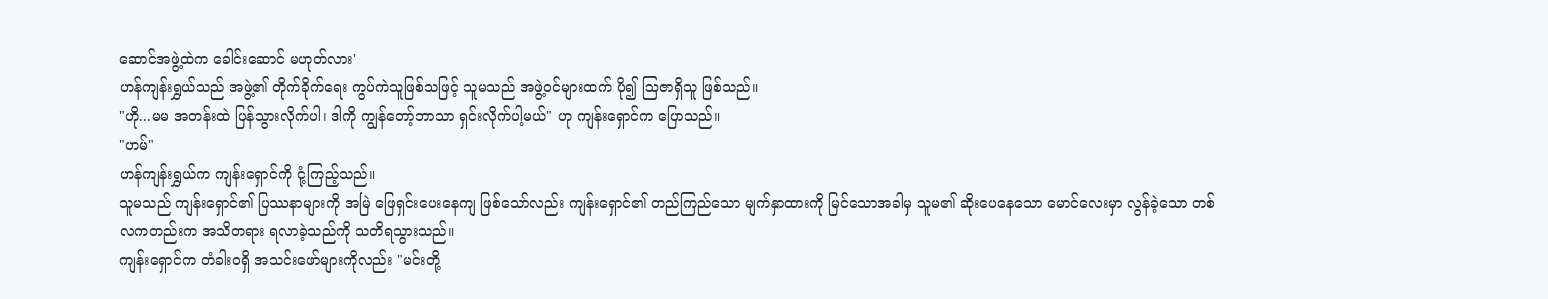ဆောင်အဖွဲ့ထဲက ခေါင်းဆောင် မဟုတ်လား'
ဟန်ကျန်းရွှယ်သည် အဖွဲ့၏ တိုက်ခိုက်ရေး ကွပ်ကဲသူဖြစ်သဖြင့် သူမသည် အဖွဲ့ဝင်များထက် ပို၍ ဩဇာရှိသူ ဖြစ်သည်။
"ဟို...မမ အတန်းထဲ ပြန်သွားလိုက်ပါ၊ ဒါကို ကျွန်တော့်ဘာသာ ရှင်းလိုက်ပါ့မယ်" ဟု ကျန်းရှောင်က ပြောသည်။
"ဟမ်"
ဟန်ကျန်းရွှယ်က ကျန်းရှောင်ကို ငုံ့ကြည့်သည်။
သူမသည် ကျန်းရှောင်၏ ပြဿနာများကို အမြဲ ဖြေရှင်းပေးနေကျ ဖြစ်သော်လည်း ကျန်းရှောင်၏ တည်ကြည်သော မျက်နှာထားကို မြင်သောအခါမှ သူမ၏ ဆိုးပေနေသော မောင်လေးမှာ လွန်ခဲ့သော တစ်လကတည်းက အသိတရား ရလာခဲ့သည်ကို သတိရသွားသည်။
ကျန်းရှောင်က တံခါးဝရှိ အသင်းဖော်များကိုလည်း "မင်းတို့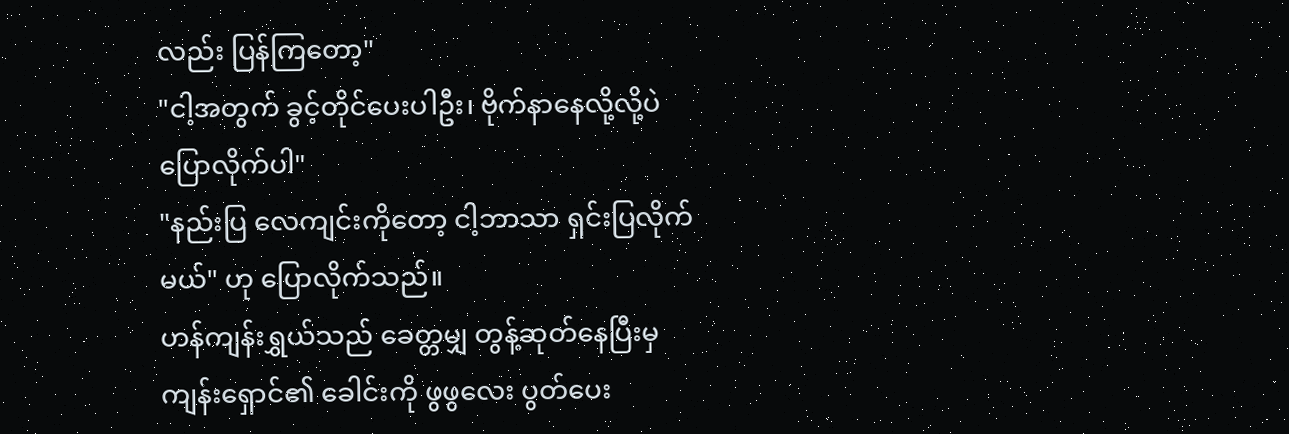လည်း ပြန်ကြတော့"
"ငါ့အတွက် ခွင့်တိုင်ပေးပါဦး၊ ဗိုက်နာနေလို့လို့ပဲ ပြောလိုက်ပါ"
"နည်းပြ လေကျင်းကိုတော့ ငါ့ဘာသာ ရှင်းပြလိုက်မယ်" ဟု ပြောလိုက်သည်။
ဟန်ကျန်းရွှယ်သည် ခေတ္တမျှ တွန့်ဆုတ်နေပြီးမှ ကျန်းရှောင်၏ ခေါင်းကို ဖွဖွလေး ပွတ်ပေး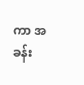ကာ အခန်း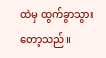ထဲမှ ထွက်ခွာသွားတော့သည်။